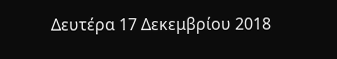Δευτέρα 17 Δεκεμβρίου 2018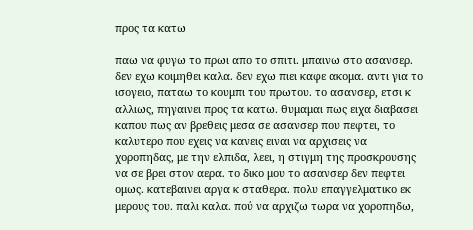προς τα κατω

παω να φυγω το πρωι απο το σπιτι. μπαινω στο ασανσερ. δεν εχω κοιμηθει καλα. δεν εχω πιει καφε ακομα. αντι για το ισογειο, παταω το κουμπι του πρωτου. το ασανσερ, ετσι κ αλλιως, πηγαινει προς τα κατω. θυμαμαι πως ειχα διαβασει καπου πως αν βρεθεις μεσα σε ασανσερ που πεφτει, το καλυτερο που εχεις να κανεις ειναι να αρχισεις να χοροπηδας, με την ελπιδα, λεει, η στιγμη της προσκρουσης να σε βρει στον αερα. το δικο μου το ασανσερ δεν πεφτει ομως. κατεβαινει αργα κ σταθερα. πολυ επαγγελματικο εκ μερους του. παλι καλα. πού να αρχιζω τωρα να χοροπηδω,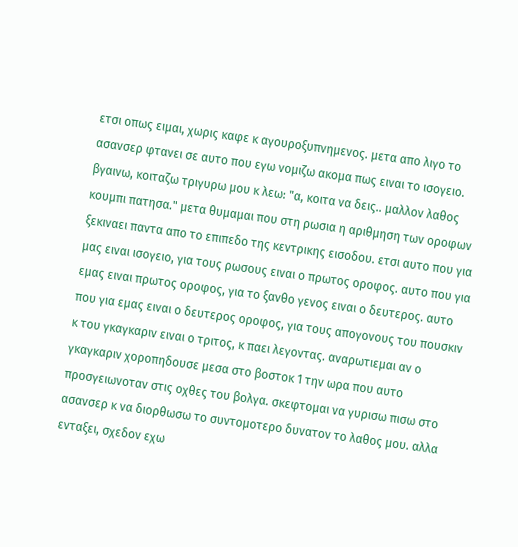ετσι οπως ειμαι, χωρις καφε κ αγουροξυπνημενος. μετα απο λιγο το ασανσερ φτανει σε αυτο που εγω νομιζω ακομα πως ειναι το ισογειο. βγαινω, κοιταζω τριγυρω μου κ λεω: "α, κοιτα να δεις.. μαλλον λαθος κουμπι πατησα." μετα θυμαμαι που στη ρωσια η αριθμηση των οροφων ξεκιναει παντα απο το επιπεδο της κεντρικης εισοδου. ετσι αυτο που για μας ειναι ισογειο, για τους ρωσους ειναι ο πρωτος οροφος. αυτο που για εμας ειναι πρωτος οροφος, για το ξανθο γενος ειναι ο δευτερος. αυτο που για εμας ειναι ο δευτερος οροφος, για τους απογονους του πουσκιν κ του γκαγκαριν ειναι ο τριτος, κ παει λεγοντας. αναρωτιεμαι αν ο γκαγκαριν χοροπηδουσε μεσα στο βοστοκ 1 την ωρα που αυτο προσγειωνοταν στις οχθες του βολγα. σκεφτομαι να γυρισω πισω στο ασανσερ κ να διορθωσω το συντομοτερο δυνατον το λαθος μου. αλλα ενταξει, σχεδον εχω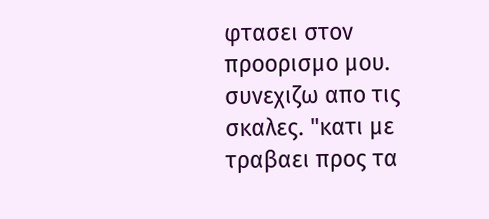φτασει στον προορισμο μου. συνεχιζω απο τις σκαλες. "κατι με τραβαει προς τα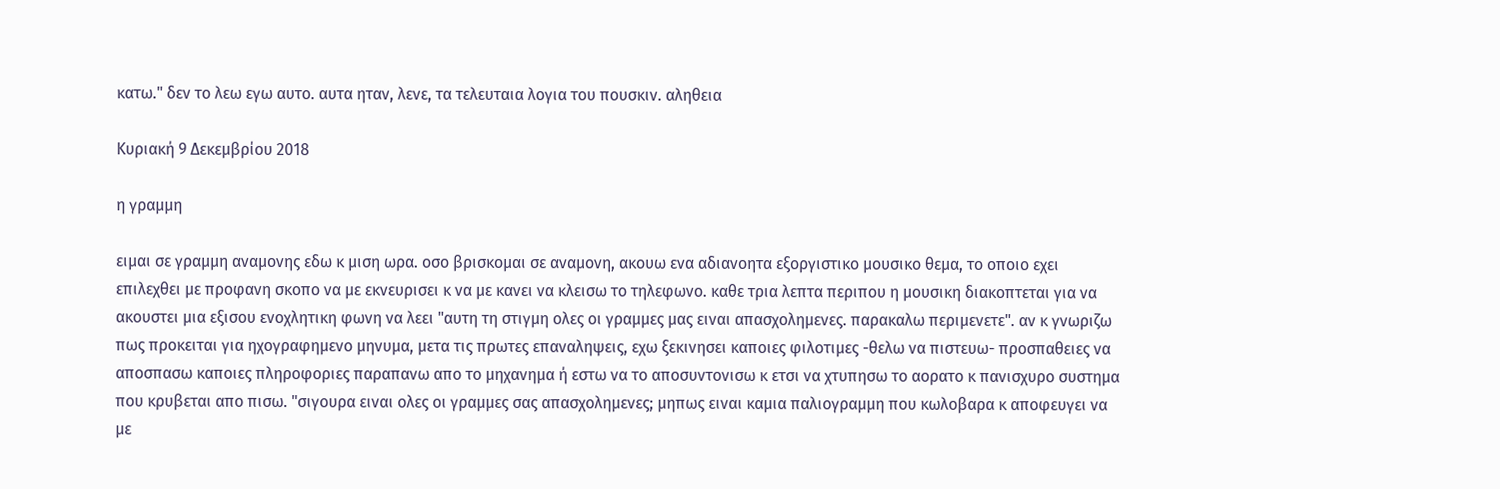κατω." δεν το λεω εγω αυτο. αυτα ηταν, λενε, τα τελευταια λογια του πουσκιν. αληθεια

Κυριακή 9 Δεκεμβρίου 2018

η γραμμη

ειμαι σε γραμμη αναμονης εδω κ μιση ωρα. οσο βρισκομαι σε αναμονη, ακουω ενα αδιανοητα εξοργιστικο μουσικο θεμα, το οποιο εχει επιλεχθει με προφανη σκοπο να με εκνευρισει κ να με κανει να κλεισω το τηλεφωνο. καθε τρια λεπτα περιπου η μουσικη διακοπτεται για να ακουστει μια εξισου ενοχλητικη φωνη να λεει "αυτη τη στιγμη ολες οι γραμμες μας ειναι απασχολημενες. παρακαλω περιμενετε". αν κ γνωριζω πως προκειται για ηχογραφημενο μηνυμα, μετα τις πρωτες επαναληψεις, εχω ξεκινησει καποιες φιλοτιμες -θελω να πιστευω- προσπαθειες να αποσπασω καποιες πληροφοριες παραπανω απο το μηχανημα ή εστω να το αποσυντονισω κ ετσι να χτυπησω το αορατο κ πανισχυρο συστημα που κρυβεται απο πισω. "σιγουρα ειναι ολες οι γραμμες σας απασχολημενες; μηπως ειναι καμια παλιογραμμη που κωλοβαρα κ αποφευγει να με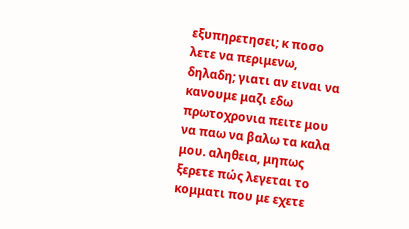εξυπηρετησει; κ ποσο λετε να περιμενω, δηλαδη; γιατι αν ειναι να κανουμε μαζι εδω πρωτοχρονια πειτε μου να παω να βαλω τα καλα μου. αληθεια, μηπως ξερετε πώς λεγεται το κομματι που με εχετε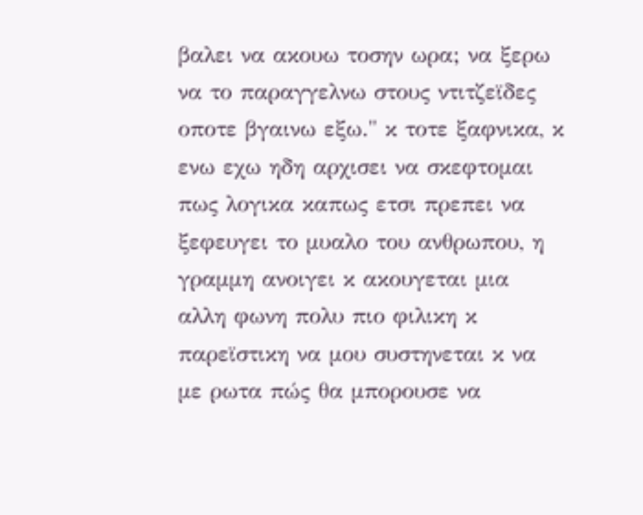βαλει να ακουω τοσην ωρα; να ξερω να το παραγγελνω στους ντιτζεϊδες οποτε βγαινω εξω." κ τοτε ξαφνικα, κ ενω εχω ηδη αρχισει να σκεφτομαι πως λογικα καπως ετσι πρεπει να ξεφευγει το μυαλο του ανθρωπου, η γραμμη ανοιγει κ ακουγεται μια αλλη φωνη πολυ πιο φιλικη κ παρεϊστικη να μου συστηνεται κ να με ρωτα πώς θα μπορουσε να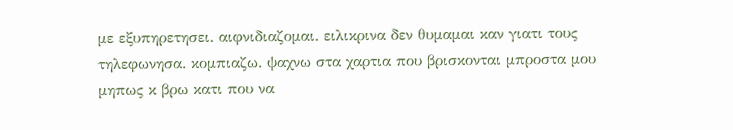με εξυπηρετησει. αιφνιδιαζομαι. ειλικρινα δεν θυμαμαι καν γιατι τους τηλεφωνησα. κομπιαζω. ψαχνω στα χαρτια που βρισκονται μπροστα μου μηπως κ βρω κατι που να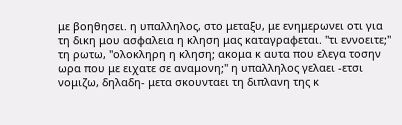με βοηθησει. η υπαλληλος, στο μεταξυ, με ενημερωνει οτι για τη δικη μου ασφαλεια η κληση μας καταγραφεται. "τι εννοειτε;" τη ρωτω, "ολοκληρη η κληση; ακομα κ αυτα που ελεγα τοσην ωρα που με ειχατε σε αναμονη;" η υπαλληλος γελαει -ετσι νομιζω, δηλαδη- μετα σκουνταει τη διπλανη της κ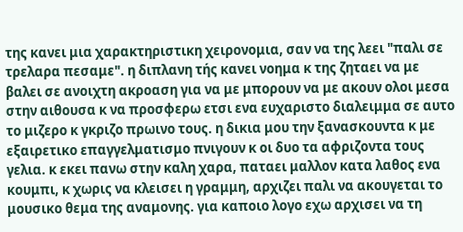της κανει μια χαρακτηριστικη χειρονομια, σαν να της λεει "παλι σε τρελαρα πεσαμε". η διπλανη τής κανει νοημα κ της ζηταει να με βαλει σε ανοιχτη ακροαση για να με μπορουν να με ακουν ολοι μεσα στην αιθουσα κ να προσφερω ετσι ενα ευχαριστο διαλειμμα σε αυτο το μιζερο κ γκριζο πρωινο τους. η δικια μου την ξανασκουντα κ με εξαιρετικο επαγγελματισμο πνιγουν κ οι δυο τα αφριζοντα τους γελια. κ εκει πανω στην καλη χαρα, παταει μαλλον κατα λαθος ενα κουμπι, κ χωρις να κλεισει η γραμμη, αρχιζει παλι να ακουγεται το μουσικο θεμα της αναμονης. για καποιο λογο εχω αρχισει να τη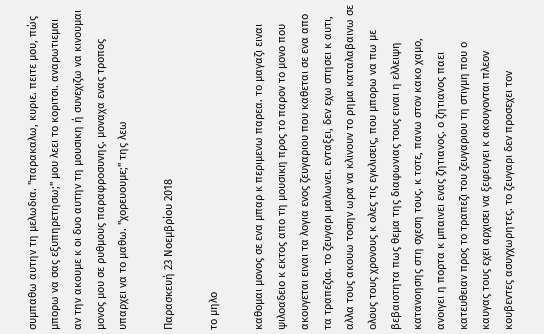συμπαθω αυτην τη μελωδια. "παρακαλω, κυριε. πειτε μου, πώς μπορω να σας εξυπηρετησω;" μου λεει το κοριτσι. αναρωτιεμαι αν την ακουμε κ οι δυο αυτην τη μουσικη ή συνεχιζω να κινουμαι μονος μου σε ρυθμους παραφροσυνης. μοναχα ενας τροπος υπαρχει να το μαθω. "χορευουμε;" της λεω

Παρασκευή 23 Νοεμβρίου 2018

το μηλο

καθομαι μονος σε ενα μπαρ κ περιμενω παρεα. το μαγαζι ειναι ψιλοαδειο κ εκτος απο τη μουσικη προς το παρον το μονο που ακουγεται ειναι τα λογια ενος ζευγαριου που καθεται σε ενα απο τα τραπεζια. το ζευγαρι μαλωνει. ενταξει, δεν εχω στησει κ αυτι, αλλα τους ακουω τοσην ωρα να κλινουν το ρημα καταλαβαινω σε ολους τους χρονους κ ολες τις εγκλισεις, που μπορω να πω με βεβαιοτητα πως θεμα της διαφωνιας τους ειναι η ελλειψη κατανοησης στη σχεση τους. κ τοτε, πανω στον κακο χαμο, ανοιγει η πορτα κ μπαινει ενας ζητιανος. ο ζητιανος παει κατευθειαν προς το τραπεζι του ζευγαριου τη στιγμη που ο καυγας τους εχει αρχισει να ξεφευγει κ ακουγονται πλεον κουβεντες ασυγχωρητες. το ζευγαρι δεν προσεχει τον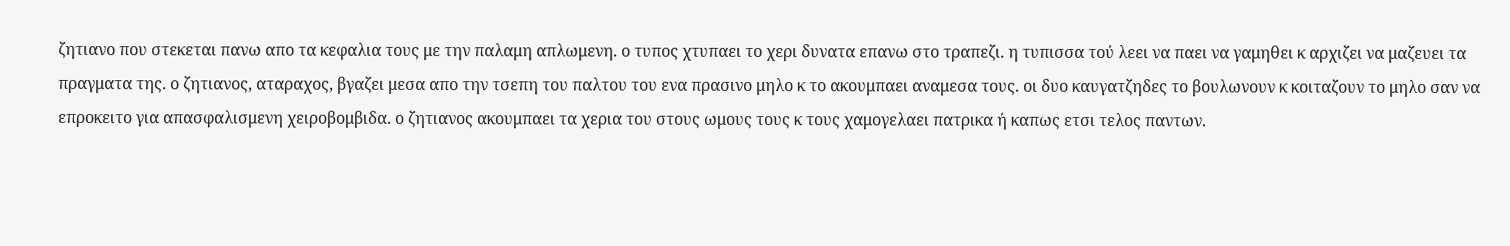ζητιανο που στεκεται πανω απο τα κεφαλια τους με την παλαμη απλωμενη. ο τυπος χτυπαει το χερι δυνατα επανω στο τραπεζι. η τυπισσα τού λεει να παει να γαμηθει κ αρχιζει να μαζευει τα πραγματα της. ο ζητιανος, αταραχος, βγαζει μεσα απο την τσεπη του παλτου του ενα πρασινο μηλο κ το ακουμπαει αναμεσα τους. οι δυο καυγατζηδες το βουλωνουν κ κοιταζουν το μηλο σαν να επροκειτο για απασφαλισμενη χειροβομβιδα. ο ζητιανος ακουμπαει τα χερια του στους ωμους τους κ τους χαμογελαει πατρικα ή καπως ετσι τελος παντων.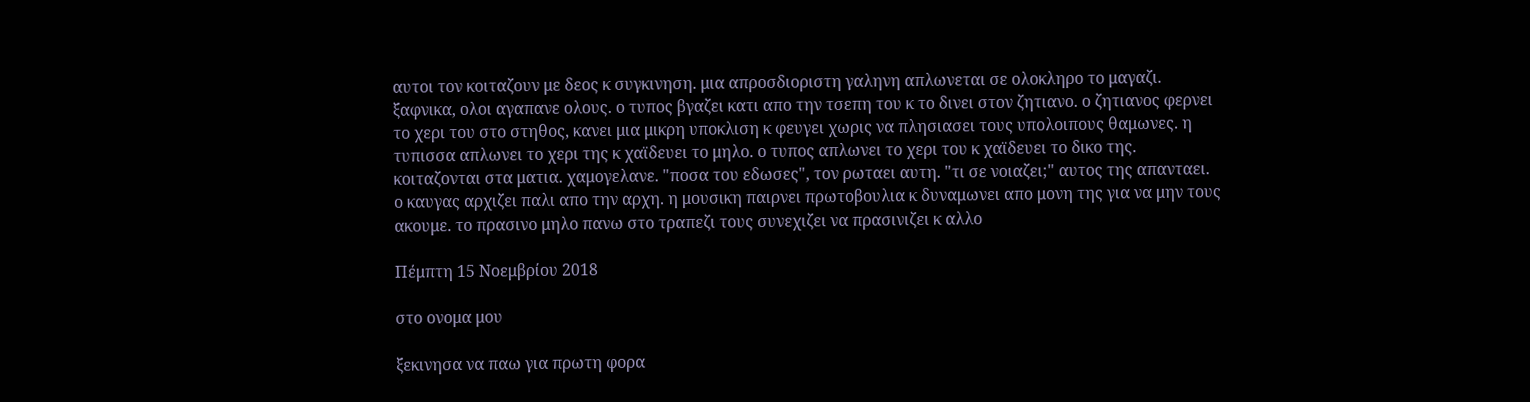αυτοι τον κοιταζουν με δεος κ συγκινηση. μια απροσδιοριστη γαληνη απλωνεται σε ολοκληρο το μαγαζι. ξαφνικα, ολοι αγαπανε ολους. ο τυπος βγαζει κατι απο την τσεπη του κ το δινει στον ζητιανο. ο ζητιανος φερνει το χερι του στο στηθος, κανει μια μικρη υποκλιση κ φευγει χωρις να πλησιασει τους υπολοιπους θαμωνες. η τυπισσα απλωνει το χερι της κ χαϊδευει το μηλο. ο τυπος απλωνει το χερι του κ χαϊδευει το δικο της. κοιταζονται στα ματια. χαμογελανε. "ποσα του εδωσες", τον ρωταει αυτη. "τι σε νοιαζει;" αυτος της απανταει. ο καυγας αρχιζει παλι απο την αρχη. η μουσικη παιρνει πρωτοβουλια κ δυναμωνει απο μονη της για να μην τους ακουμε. το πρασινο μηλο πανω στο τραπεζι τους συνεχιζει να πρασινιζει κ αλλο

Πέμπτη 15 Νοεμβρίου 2018

στο ονομα μου

ξεκινησα να παω για πρωτη φορα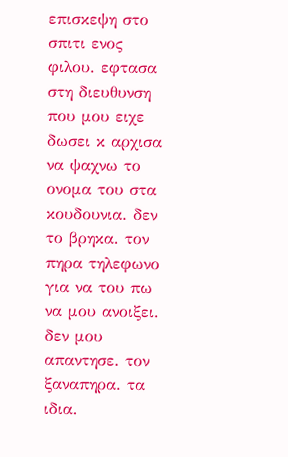επισκεψη στο σπιτι ενος φιλου. εφτασα στη διευθυνση που μου ειχε δωσει κ αρχισα να ψαχνω το ονομα του στα κουδουνια. δεν το βρηκα. τον πηρα τηλεφωνο για να του πω να μου ανοιξει. δεν μου απαντησε. τον ξαναπηρα. τα ιδια.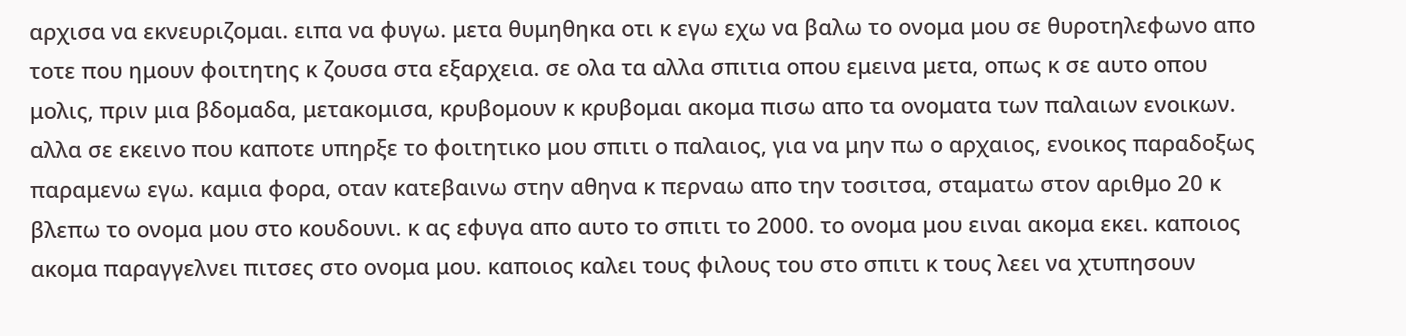αρχισα να εκνευριζομαι. ειπα να φυγω. μετα θυμηθηκα οτι κ εγω εχω να βαλω το ονομα μου σε θυροτηλεφωνο απο τοτε που ημουν φοιτητης κ ζουσα στα εξαρχεια. σε ολα τα αλλα σπιτια οπου εμεινα μετα, οπως κ σε αυτο οπου μολις, πριν μια βδομαδα, μετακομισα, κρυβομουν κ κρυβομαι ακομα πισω απο τα ονοματα των παλαιων ενοικων. αλλα σε εκεινο που καποτε υπηρξε το φοιτητικο μου σπιτι ο παλαιος, για να μην πω ο αρχαιος, ενοικος παραδοξως παραμενω εγω. καμια φορα, οταν κατεβαινω στην αθηνα κ περναω απο την τοσιτσα, σταματω στον αριθμο 20 κ βλεπω το ονομα μου στο κουδουνι. κ ας εφυγα απο αυτο το σπιτι το 2000. το ονομα μου ειναι ακομα εκει. καποιος ακομα παραγγελνει πιτσες στο ονομα μου. καποιος καλει τους φιλους του στο σπιτι κ τους λεει να χτυπησουν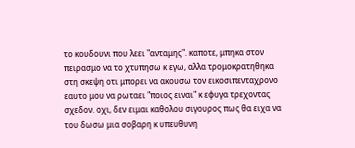το κουδουνι που λεει "ανταμης". καποτε, μπηκα στον πειρασμο να το χτυπησω κ εγω, αλλα τρομοκρατηθηκα στη σκεψη οτι μπορει να ακουσω τον εικοσιπενταχρονο εαυτο μου να ρωταει "ποιος ειναι" κ εφυγα τρεχοντας σχεδον. οχι, δεν ειμαι καθολου σιγουρος πως θα ειχα να του δωσω μια σοβαρη κ υπευθυνη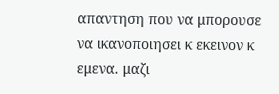απαντηση που να μπορουσε να ικανοποιησει κ εκεινον κ εμενα. μαζι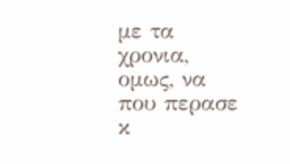με τα χρονια, ομως, να που περασε κ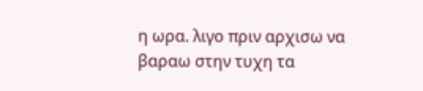η ωρα. λιγο πριν αρχισω να βαραω στην τυχη τα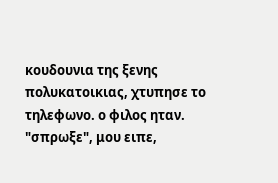κουδουνια της ξενης πολυκατοικιας, χτυπησε το τηλεφωνο. ο φιλος ηταν. "σπρωξε", μου ειπε,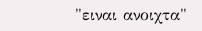"ειναι ανοιχτα"